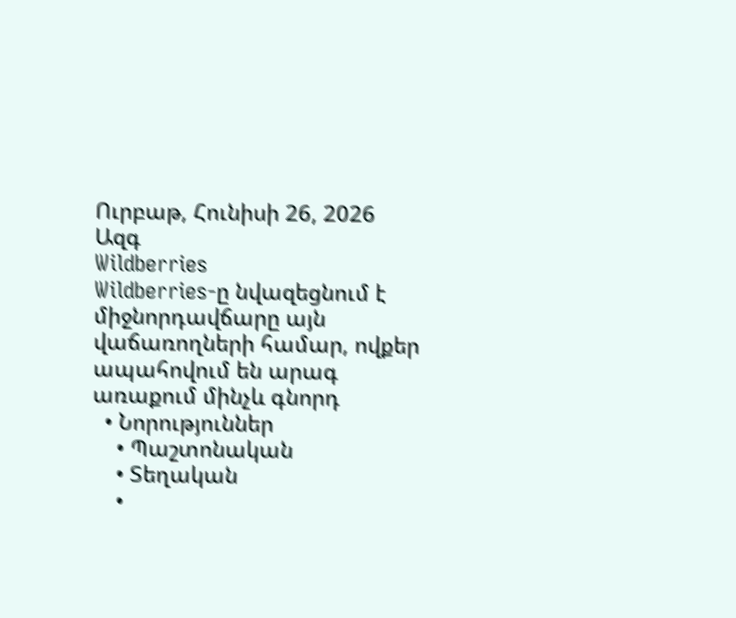Ուրբաթ, Հունիսի 26, 2026
Ազգ
Wildberries
Wildberries-ը նվազեցնում է միջնորդավճարը այն վաճառողների համար, ովքեր ապահովում են արագ առաքում մինչև գնորդ
  • Նորություններ
    • Պաշտոնական
    • Տեղական
    •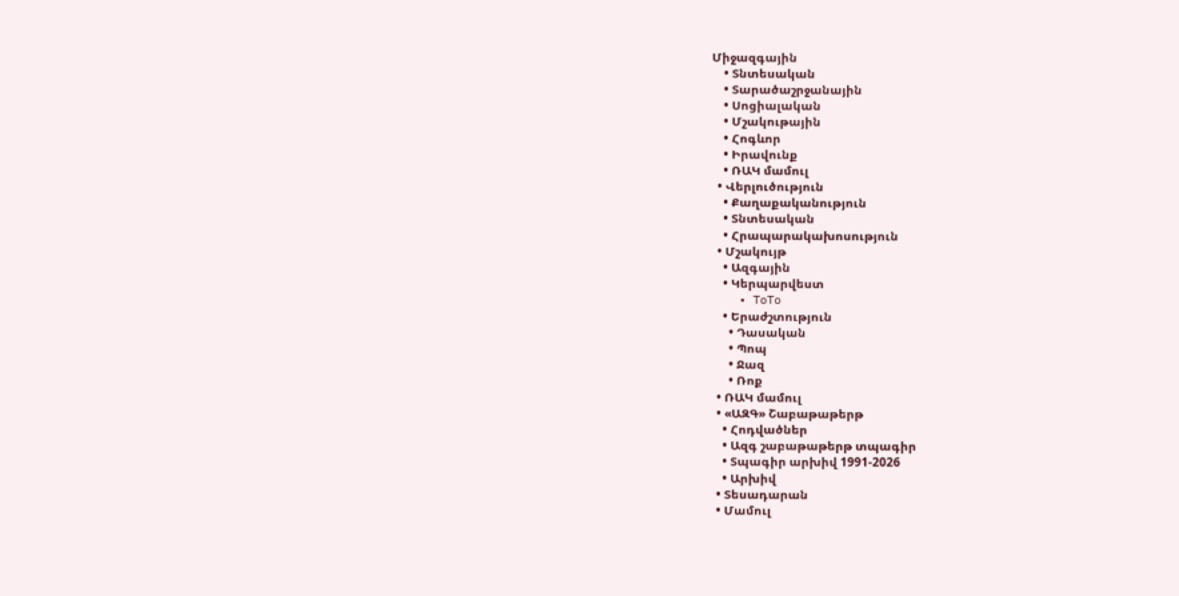Միջազգային
    • Տնտեսական
    • Տարածաշրջանային
    • Սոցիալական
    • Մշակութային
    • Հոգևոր
    • Իրավունք
    • ՌԱԿ մամուլ
  • Վերլուծություն
    • Քաղաքականություն
    • Տնտեսական
    • Հրապարակախոսություն
  • Մշակույթ
    • Ազգային
    • Կերպարվեստ
    • ToTo
    • Երաժշտություն
      • Դասական
      • Պոպ
      • Ջազ
      • Ռոք
  • ՌԱԿ մամուլ
  • «ԱԶԳ» Շաբաթաթերթ
    • Հոդվածներ
    • Ազգ շաբաթաթերթ տպագիր
    • Տպագիր արխիվ 1991-2026
    • Արխիվ
  • Տեսադարան
  • Մամուլ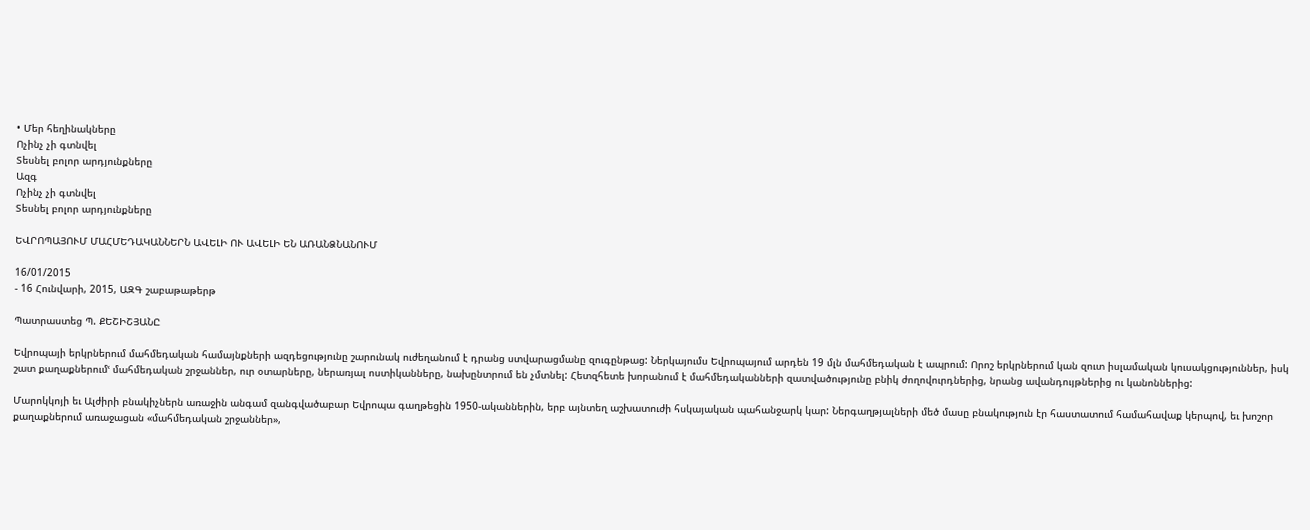• Մեր հեղինակները
Ոչինչ չի գտնվել
Տեսնել բոլոր արդյունքները
Ազգ
Ոչինչ չի գտնվել
Տեսնել բոլոր արդյունքները

ԵՎՐՈՊԱՅՈՒՄ ՄԱՀՄԵԴԱԿԱՆՆԵՐՆ ԱՎԵԼԻ ՈՒ ԱՎԵԼԻ ԵՆ ԱՌԱՆՁՆԱՆՈՒՄ

16/01/2015
- 16 Հունվարի, 2015, ԱԶԳ շաբաթաթերթ

Պատրաստեց Պ. ՔԵՇԻՇՅԱՆԸ

Եվրոպայի երկրներում մահմեդական համայնքների ազդեցությունը շարունակ ուժեղանում է դրանց ստվարացմանը զուգընթաց: Ներկայումս Եվրոպայում արդեն 19 մլն մահմեդական է ապրում: Որոշ երկրներում կան զուտ իսլամական կուսակցություններ, իսկ շատ քաղաքներումՙ մահմեդական շրջաններ, ուր օտարները, ներառյալ ոստիկանները, նախընտրում են չմտնել: Հետզհետե խորանում է մահմեդականների զատվածությունը բնիկ ժողովուրդներից, նրանց ավանդույթներից ու կանոններից:

Մարոկկոյի եւ Ալժիրի բնակիչներն առաջին անգամ զանգվածաբար Եվրոպա գաղթեցին 1950-ականներին, երբ այնտեղ աշխատուժի հսկայական պահանջարկ կար: Ներգաղթյալների մեծ մասը բնակություն էր հաստատում համահավաք կերպով, եւ խոշոր քաղաքներում առաջացան «մահմեդական շրջաններ»,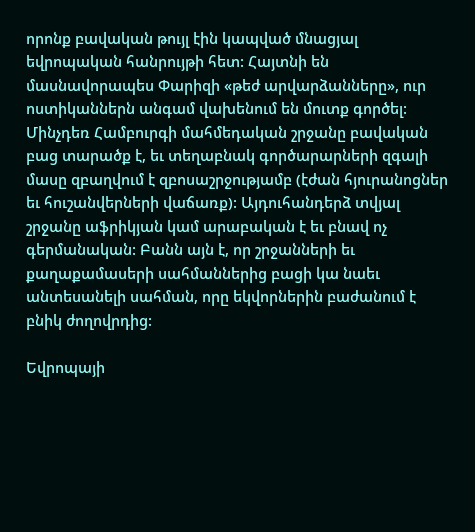որոնք բավական թույլ էին կապված մնացյալ եվրոպական հանրույթի հետ: Հայտնի են մասնավորապես Փարիզի «թեժ արվարձանները», ուր ոստիկաններն անգամ վախենում են մուտք գործել: Մինչդեռ Համբուրգի մահմեդական շրջանը բավական բաց տարածք է, եւ տեղաբնակ գործարարների զգալի մասը զբաղվում է զբոսաշրջությամբ (էժան հյուրանոցներ եւ հուշանվերների վաճառք): Այդուհանդերձ տվյալ շրջանը աֆրիկյան կամ արաբական է եւ բնավ ոչ գերմանական: Բանն այն է, որ շրջանների եւ քաղաքամասերի սահմաններից բացի կա նաեւ անտեսանելի սահման, որը եկվորներին բաժանում է բնիկ ժողովրդից:

Եվրոպայի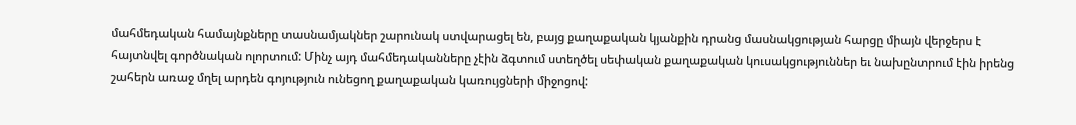մահմեդական համայնքները տասնամյակներ շարունակ ստվարացել են, բայց քաղաքական կյանքին դրանց մասնակցության հարցը միայն վերջերս է հայտնվել գործնական ոլորտում: Մինչ այդ մահմեդականները չէին ձգտում ստեղծել սեփական քաղաքական կուսակցություններ եւ նախընտրում էին իրենց շահերն առաջ մղել արդեն գոյություն ունեցող քաղաքական կառույցների միջոցով: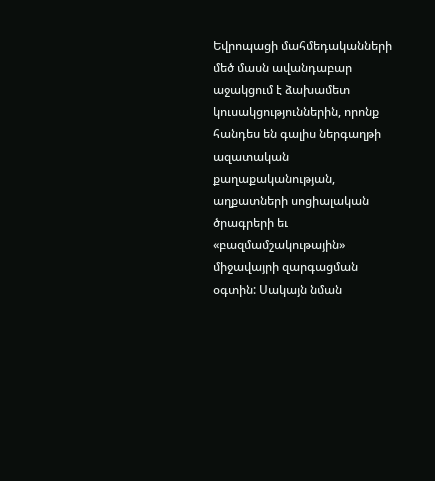Եվրոպացի մահմեդականների մեծ մասն ավանդաբար աջակցում է ձախամետ կուսակցություններին, որոնք հանդես են գալիս ներգաղթի ազատական քաղաքականության, աղքատների սոցիալական ծրագրերի եւ «բազմամշակութային» միջավայրի զարգացման օգտին: Սակայն նման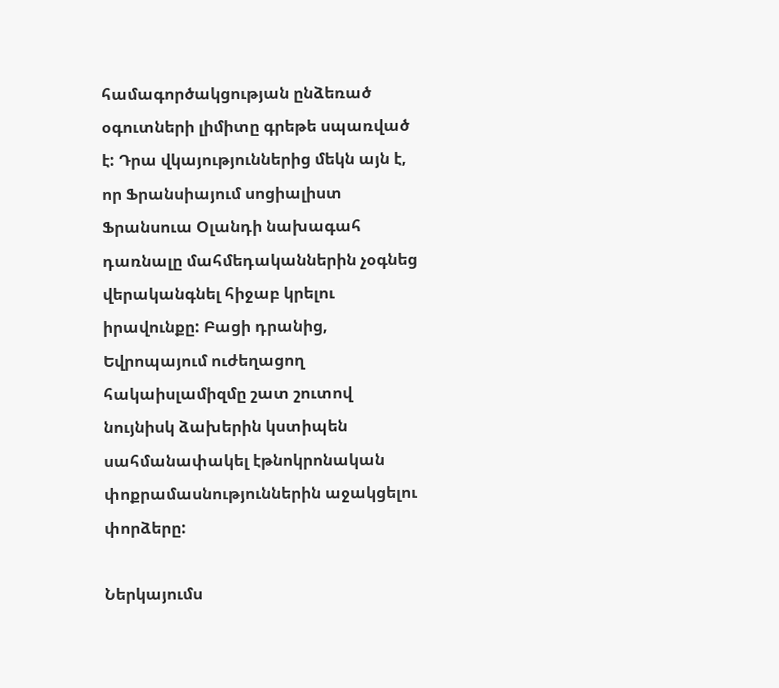համագործակցության ընձեռած օգուտների լիմիտը գրեթե սպառված է: Դրա վկայություններից մեկն այն է, որ Ֆրանսիայում սոցիալիստ Ֆրանսուա Օլանդի նախագահ դառնալը մահմեդականներին չօգնեց վերականգնել հիջաբ կրելու իրավունքը: Բացի դրանից, Եվրոպայում ուժեղացող հակաիսլամիզմը շատ շուտով նույնիսկ ձախերին կստիպեն սահմանափակել էթնոկրոնական փոքրամասնություններին աջակցելու փորձերը:

Ներկայումս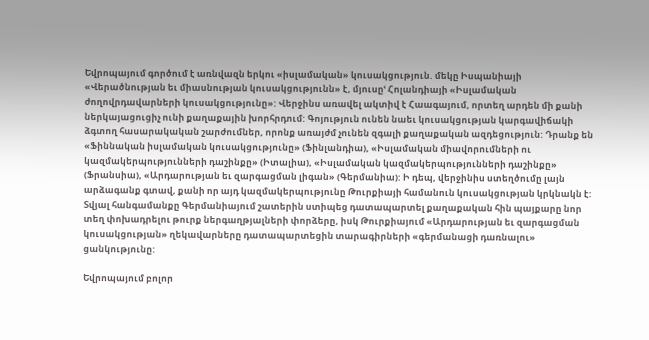Եվրոպայում գործում է առնվազն երկու «իսլամական» կուսակցություն. մեկը Իսպանիայի «Վերածնության եւ միասնության կուսակցությունն» է, մյուսըՙ Հոլանդիայի «Իսլամական ժողովրդավարների կուսակցությունը»: Վերջինս առավել ակտիվ է Հաագայում, որտեղ արդեն մի քանի ներկայացուցիչ ունի քաղաքային խորհրդում: Գոյություն ունեն նաեւ կուսակցության կարգավիճակի ձգտող հասարակական շարժումներ, որոնք առայժմ չունեն զգալի քաղաքական ազդեցություն: Դրանք են «Ֆիննական իսլամական կուսակցությունը» (Ֆինլանդիա), «Իսլամական միավորումների ու կազմակերպությունների դաշինքը» (Իտալիա), «Իսլամական կազմակերպությունների դաշինքը» (Ֆրանսիա), «Արդարության եւ զարգացման լիգան» (Գերմանիա): Ի դեպ, վերջինիս ստեղծումը լայն արձագանք գտավ, քանի որ այդ կազմակերպությունը Թուրքիայի համանուն կուսակցության կրկնակն է: Տվյալ հանգամանքը Գերմանիայում շատերին ստիպեց դատապարտել քաղաքական հին պայքարը նոր տեղ փոխադրելու թուրք ներգաղթյալների փորձերը, իսկ Թուրքիայում «Արդարության եւ զարգացման կուսակցության» ղեկավարները դատապարտեցին տարագիրների «գերմանացի դառնալու» ցանկությունը:

Եվրոպայում բոլոր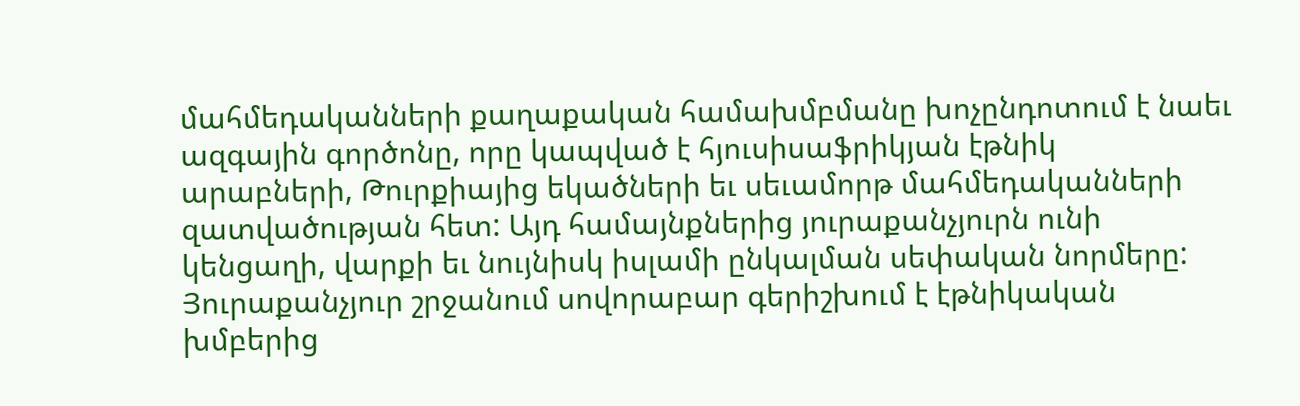մահմեդականների քաղաքական համախմբմանը խոչընդոտում է նաեւ ազգային գործոնը, որը կապված է հյուսիսաֆրիկյան էթնիկ արաբների, Թուրքիայից եկածների եւ սեւամորթ մահմեդականների զատվածության հետ: Այդ համայնքներից յուրաքանչյուրն ունի կենցաղի, վարքի եւ նույնիսկ իսլամի ընկալման սեփական նորմերը: Յուրաքանչյուր շրջանում սովորաբար գերիշխում է էթնիկական խմբերից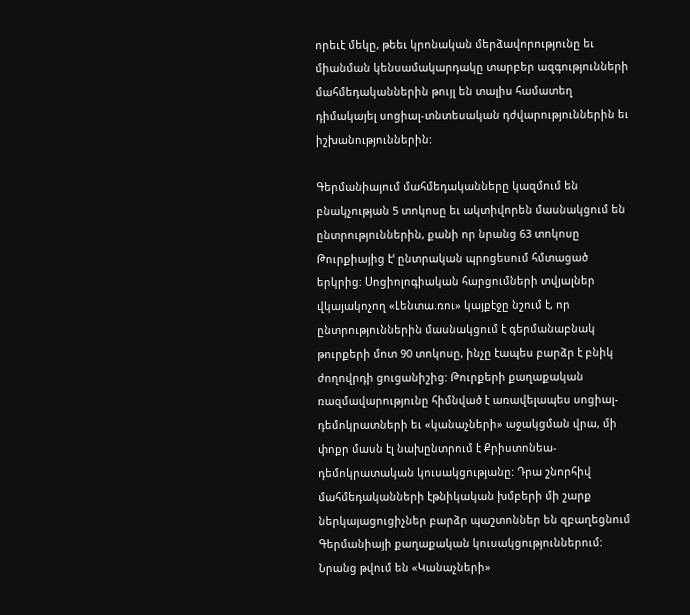որեւէ մեկը, թեեւ կրոնական մերձավորությունը եւ միանման կենսամակարդակը տարբեր ազգությունների մահմեդականներին թույլ են տալիս համատեղ դիմակայել սոցիալ-տնտեսական դժվարություններին եւ իշխանություններին:

Գերմանիայում մահմեդականները կազմում են բնակչության 5 տոկոսը եւ ակտիվորեն մասնակցում են ընտրություններին, քանի որ նրանց 63 տոկոսը Թուրքիայից էՙ ընտրական պրոցեսում հմտացած երկրից: Սոցիոլոգիական հարցումների տվյալներ վկայակոչող «Լենտա.ռու» կայքէջը նշում է, որ ընտրություններին մասնակցում է գերմանաբնակ թուրքերի մոտ 90 տոկոսը, ինչը էապես բարձր է բնիկ ժողովրդի ցուցանիշից: Թուրքերի քաղաքական ռազմավարությունը հիմնված է առավելապես սոցիալ-դեմոկրատների եւ «կանաչների» աջակցման վրա, մի փոքր մասն էլ նախընտրում է Քրիստոնեա-դեմոկրատական կուսակցությանը: Դրա շնորհիվ մահմեդականների էթնիկական խմբերի մի շարք ներկայացուցիչներ բարձր պաշտոններ են զբաղեցնում Գերմանիայի քաղաքական կուսակցություններում: Նրանց թվում են «Կանաչների»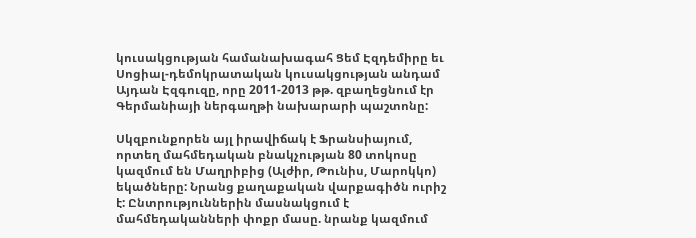կուսակցության համանախագահ Ցեմ Էզդեմիրը եւ Սոցիալ-դեմոկրատական կուսակցության անդամ Այդան Էզգուզը, որը 2011-2013 թթ. զբաղեցնում էր Գերմանիայի ներգաղթի նախարարի պաշտոնը:

Սկզբունքորեն այլ իրավիճակ է Ֆրանսիայում, որտեղ մահմեդական բնակչության 80 տոկոսը կազմում են Մաղրիբից (Ալժիր, Թունիս, Մարոկկո) եկածները: Նրանց քաղաքական վարքագիծն ուրիշ է: Ընտրություններին մասնակցում է մահմեդականների փոքր մասը. նրանք կազմում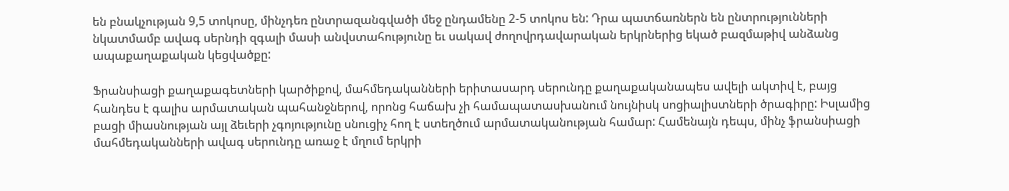են բնակչության 9,5 տոկոսը, մինչդեռ ընտրազանգվածի մեջ ընդամենը 2-5 տոկոս են: Դրա պատճառներն են ընտրությունների նկատմամբ ավագ սերնդի զգալի մասի անվստահությունը եւ սակավ ժողովրդավարական երկրներից եկած բազմաթիվ անձանց ապաքաղաքական կեցվածքը:

Ֆրանսիացի քաղաքագետների կարծիքով, մահմեդականների երիտասարդ սերունդը քաղաքականապես ավելի ակտիվ է, բայց հանդես է գալիս արմատական պահանջներով, որոնց հաճախ չի համապատասխանում նույնիսկ սոցիալիստների ծրագիրը: Իսլամից բացի միասնության այլ ձեւերի չգոյությունը սնուցիչ հող է ստեղծում արմատականության համար: Համենայն դեպս, մինչ ֆրանսիացի մահմեդականների ավագ սերունդը առաջ է մղում երկրի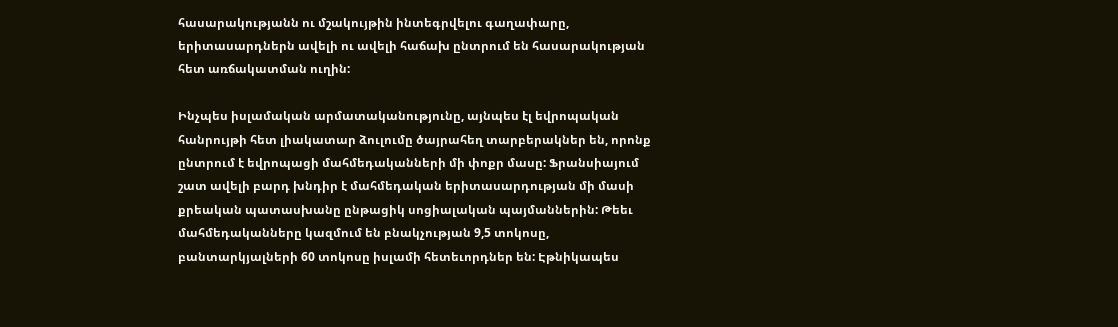հասարակությանն ու մշակույթին ինտեգրվելու գաղափարը, երիտասարդներն ավելի ու ավելի հաճախ ընտրում են հասարակության հետ առճակատման ուղին:

Ինչպես իսլամական արմատականությունը, այնպես էլ եվրոպական հանրույթի հետ լիակատար ձուլումը ծայրահեղ տարբերակներ են, որոնք ընտրում է եվրոպացի մահմեդականների մի փոքր մասը: Ֆրանսիայում շատ ավելի բարդ խնդիր է մահմեդական երիտասարդության մի մասի քրեական պատասխանը ընթացիկ սոցիալական պայմաններին: Թեեւ մահմեդականները կազմում են բնակչության 9,5 տոկոսը, բանտարկյալների 60 տոկոսը իսլամի հետեւորդներ են: Էթնիկապես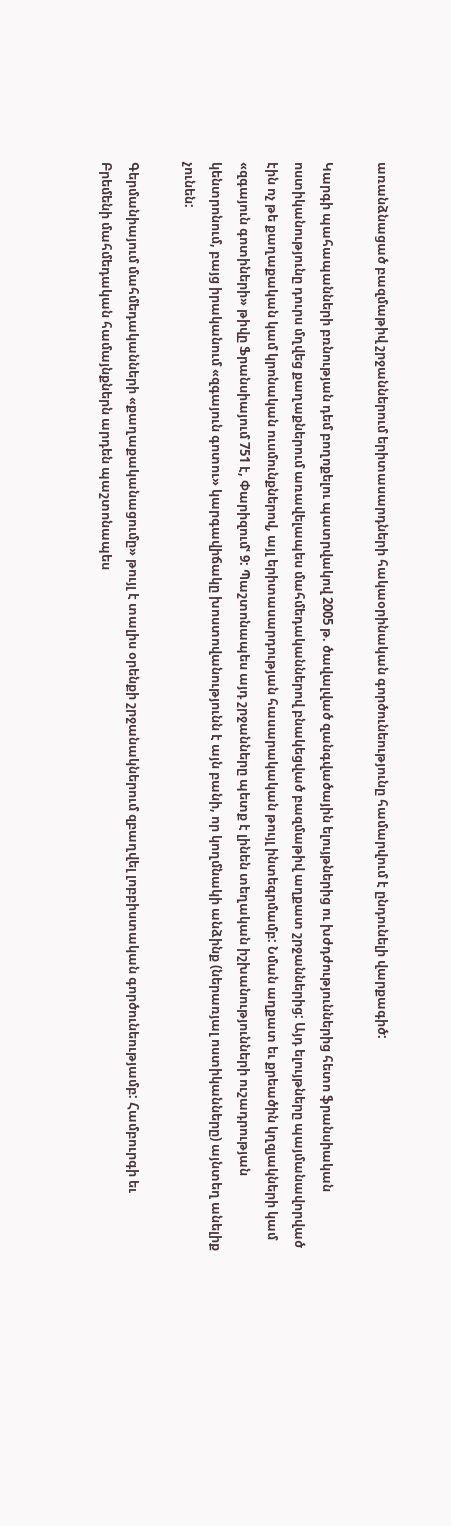առանձնացած բազմաթիվ շրջաններում երիտասարդների հակաօրինական գործունեությունը համարվում է ընդունելի վարքագիծ:

Կարգի պահապանների բռնության դեմ բողոքելու պատրվակով 2005 թ. ծավալված զանգվածային ելույթներից ու խժդժություններից հետո ֆրանսիական ոստիկանությունը դուրս մղվեց քաղաքներում առավելապես մահմեդականներով բնակեցված բազմաթիվ աղքատ շրջաններից: Այդ ելույթները պայմանավորված էին ոչ թե քաղաքական կամ կրոնական ուսմունքներով, այլ երիտասարդության հասարակական թույլ ինտեգրմամբ: Նման աղքատ եւ քրեածին կղզյակների կամ «զգայուն գոտիների» թիվը Ֆրանսիայում 751 է, Փարիզումՙ 9: Պաշտոնապես այդ շրջանները պետք է լինեն տեղական իշխանությունների ուշադրության կենտրոնում, բայց իրականում «զգայուն գոտու» կարգավիճակը խոստովանությունն է այն բանի, որ կողմնակի անձինք (ներառյալ ոստիկանները) այնտեղ անելիք չունեն:

Գերմանիայում մահմեդականների «քաղաքականացումը» թույլ է տալիս օրենքի շրջանակներում զբաղվել լոբբիստական գործունեությամբ: Համբուրգի եւ Բրեմենի մահմեդական համայնքներն արդեն պաշտոնապես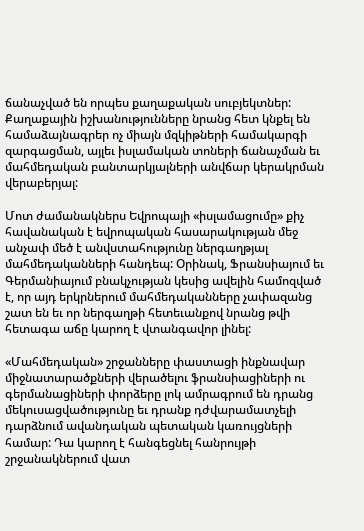ճանաչված են որպես քաղաքական սուբյեկտներ: Քաղաքային իշխանությունները նրանց հետ կնքել են համաձայնագրեր ոչ միայն մզկիթների համակարգի զարգացման, այլեւ իսլամական տոների ճանաչման եւ մահմեդական բանտարկյալների անվճար կերակրման վերաբերյալ:

Մոտ ժամանակներս Եվրոպայի «իսլամացումը» քիչ հավանական է եվրոպական հասարակության մեջ անչափ մեծ է անվստահությունը ներգաղթյալ մահմեդականների հանդեպ: Օրինակ, Ֆրանսիայում եւ Գերմանիայում բնակչության կեսից ավելին համոզված է, որ այդ երկրներում մահմեդականները չափազանց շատ են եւ որ ներգաղթի հետեւանքով նրանց թվի հետագա աճը կարող է վտանգավոր լինել:

«Մահմեդական» շրջանները փաստացի ինքնավար միջնատարածքների վերածելու ֆրանսիացիների ու գերմանացիների փորձերը լոկ ամրագրում են դրանց մեկուսացվածությունը եւ դրանք դժվարամատչելի դարձնում ավանդական պետական կառույցների համար: Դա կարող է հանգեցնել հանրույթի շրջանակներում վատ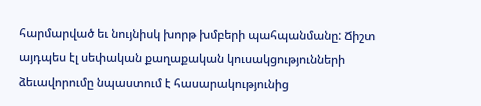հարմարված եւ նույնիսկ խորթ խմբերի պահպանմանը: Ճիշտ այդպես էլ սեփական քաղաքական կուսակցությունների ձեւավորումը նպաստում է հասարակությունից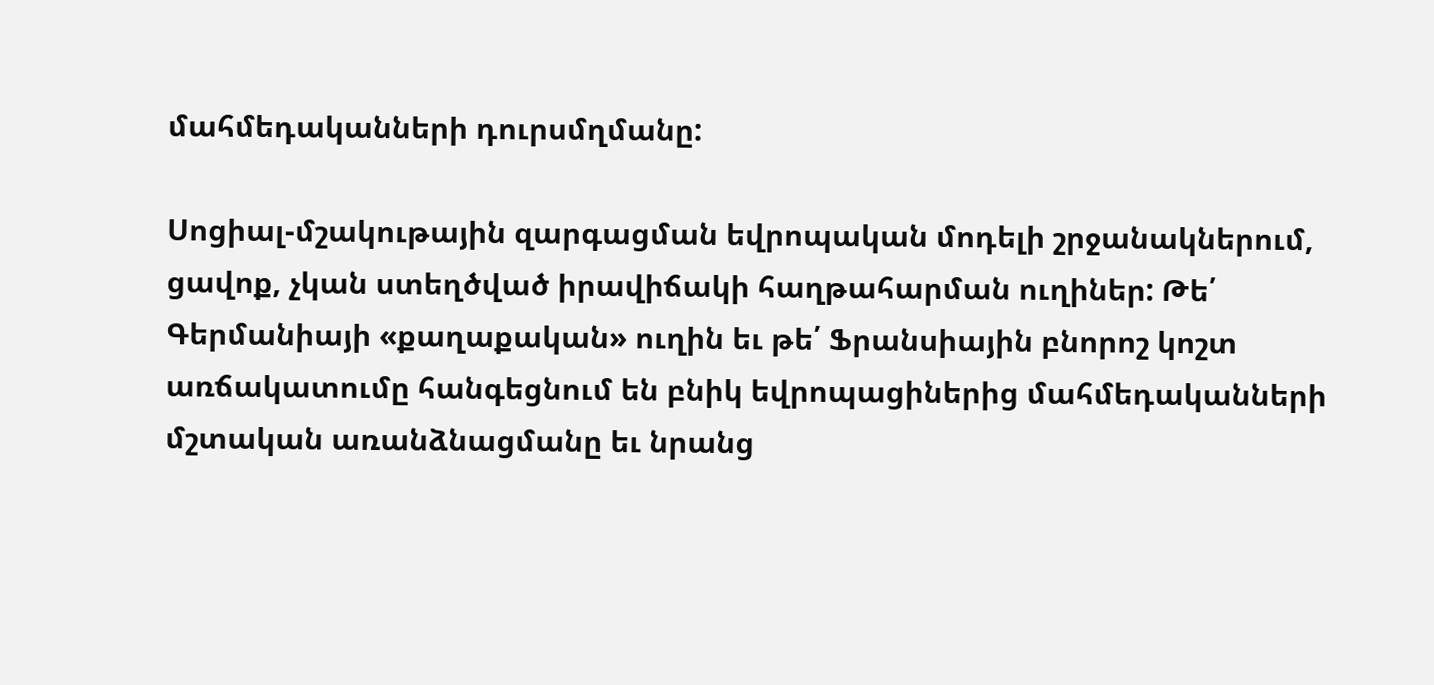մահմեդականների դուրսմղմանը:

Սոցիալ-մշակութային զարգացման եվրոպական մոդելի շրջանակներում, ցավոք, չկան ստեղծված իրավիճակի հաղթահարման ուղիներ: Թե՛ Գերմանիայի «քաղաքական» ուղին եւ թե՛ Ֆրանսիային բնորոշ կոշտ առճակատումը հանգեցնում են բնիկ եվրոպացիներից մահմեդականների մշտական առանձնացմանը եւ նրանց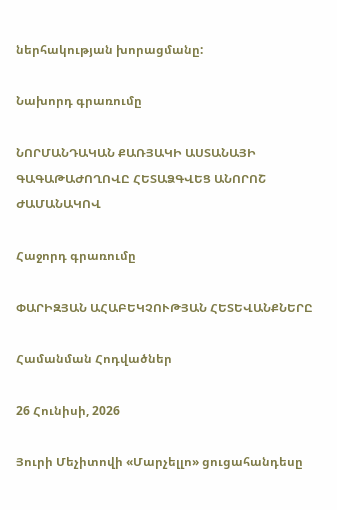ներհակության խորացմանը:

Նախորդ գրառումը

ՆՈՐՄԱՆԴԱԿԱՆ ՔԱՌՅԱԿԻ ԱՍՏԱՆԱՅԻ ԳԱԳԱԹԱԺՈՂՈՎԸ ՀԵՏԱՁԳՎԵՑ ԱՆՈՐՈՇ ԺԱՄԱՆԱԿՈՎ

Հաջորդ գրառումը

ՓԱՐԻԶՅԱՆ ԱՀԱԲԵԿՉՈՒԹՅԱՆ ՀԵՏԵՎԱՆՔՆԵՐԸ

Համանման Հոդվածներ

26 Հունիսի, 2026

Յուրի Մեչիտովի «Մարչելլո» ցուցահանդեսը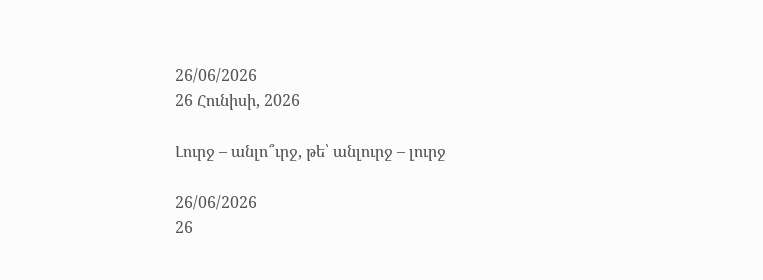26/06/2026
26 Հունիսի, 2026

Լուրջ – անլո՞ւրջ, թե՝ անլուրջ – լուրջ

26/06/2026
26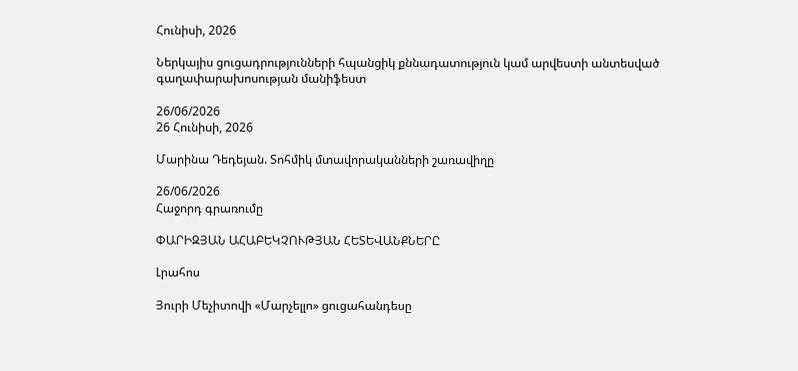Հունիսի, 2026

Ներկայիս ցուցադրությունների հպանցիկ քննադատություն կամ արվեստի անտեսված գաղափարախոսության մանիֆեստ

26/06/2026
26 Հունիսի, 2026

Մարինա Դեդեյան. Տոհմիկ մտավորականների շառավիղը

26/06/2026
Հաջորդ գրառումը

ՓԱՐԻԶՅԱՆ ԱՀԱԲԵԿՉՈՒԹՅԱՆ ՀԵՏԵՎԱՆՔՆԵՐԸ

Լրահոս

Յուրի Մեչիտովի «Մարչելլո» ցուցահանդեսը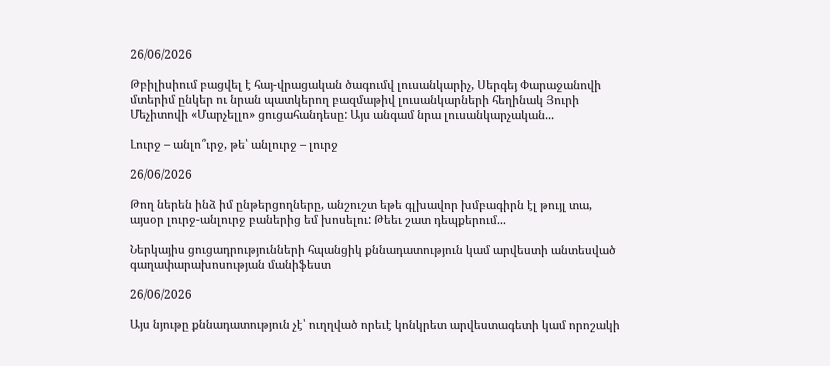26/06/2026

Թբիլիսիում բացվել է հայ-վրացական ծագումվ լուսանկարիչ, Սերգեյ Փարաջանովի մտերիմ ընկեր ու նրան պատկերող բազմաթիվ լուսանկարների հեղինակ Յուրի Մեչիտովի «Մարչելլո» ցուցահանդեսը: Այս անգամ նրա լուսանկարչական...

Լուրջ – անլո՞ւրջ, թե՝ անլուրջ – լուրջ

26/06/2026

Թող ներեն ինձ իմ ընթերցողները, անշուշտ եթե գլխավոր խմբագիրն էլ թույլ տա, այսօր լուրջ-անլուրջ բաներից եմ խոսելու: Թեեւ շատ դեպքերում...

Ներկայիս ցուցադրությունների հպանցիկ քննադատություն կամ արվեստի անտեսված գաղափարախոսության մանիֆեստ

26/06/2026

Այս նյութը քննադատություն չէ՝ ուղղված որեւէ կոնկրետ արվեստագետի կամ որոշակի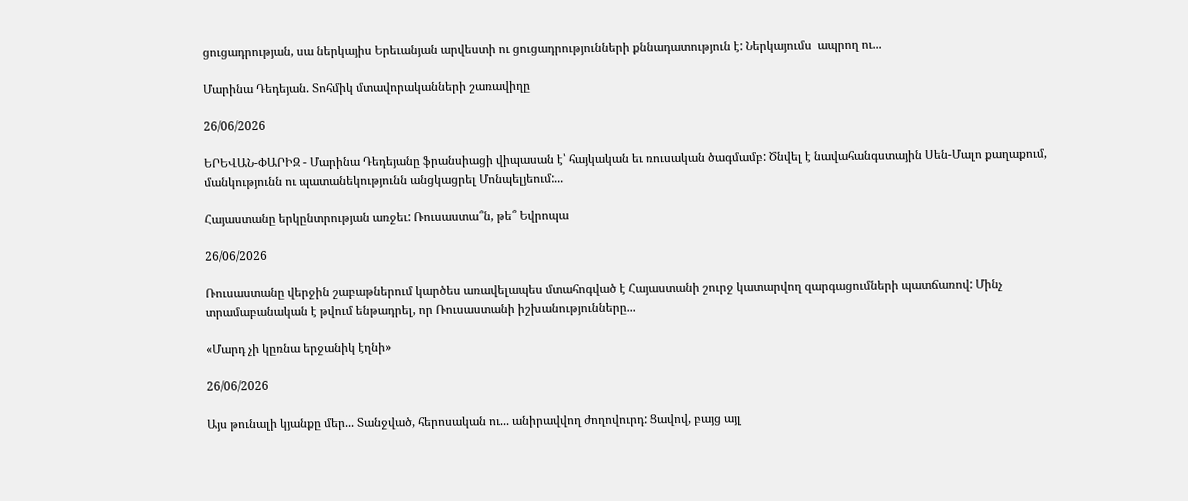ցուցադրության, սա ներկայիս Երեւանյան արվեստի ու ցուցադրությունների քննադատություն է: Ներկայումս  ապրող ու...

Մարինա Դեդեյան. Տոհմիկ մտավորականների շառավիղը

26/06/2026

ԵՐԵՎԱՆ-ՓԱՐԻԶ - Մարինա Դեդեյանը ֆրանսիացի վիպասան է՝ հայկական եւ ռուսական ծագմամբ: Ծնվել է նավահանգստային Սեն-Մալո քաղաքում, մանկությունն ու պատանեկությունն անցկացրել Մոնպելյեում:...

Հայաստանը երկընտրության առջեւ: Ռուսաստա՞ն, թե՞ Եվրոպա

26/06/2026

Ռուսաստանը վերջին շաբաթներում կարծես առավելապես մտահոգված է Հայաստանի շուրջ կատարվող զարգացումների պատճառով: Մինչ տրամաբանական է թվում ենթադրել, որ Ռուսաստանի իշխանությունները...

«Մարդ չի կըռնա երջանիկ էղնի»

26/06/2026

Այս թունալի կյանքը մեր... Տանջված, հերոսական ու... անիրավվող ժողովուրդ: Ցավով, բայց այլ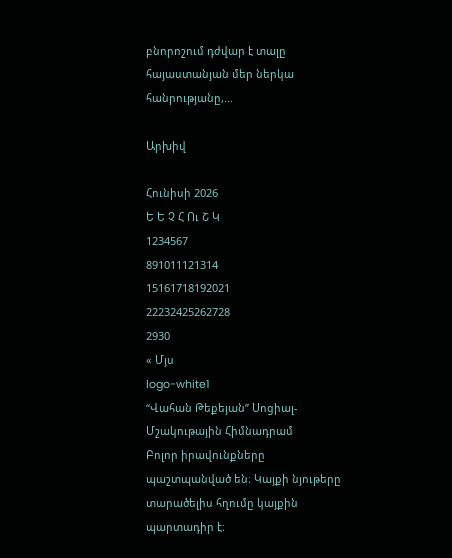բնորոշում դժվար է տալը հայաստանյան մեր ներկա հանրությանը,...

Արխիվ

Հունիսի 2026
Ե Ե Չ Հ Ու Շ Կ
1234567
891011121314
15161718192021
22232425262728
2930
« Մյս
logo-white1
“Վահան Թեքեյան” Սոցիալ-Մշակութային Հիմնադրամ
Բոլոր իրավունքները պաշտպանված են։ Կայքի նյութերը տարածելիս հղումը կայքին պարտադիր է։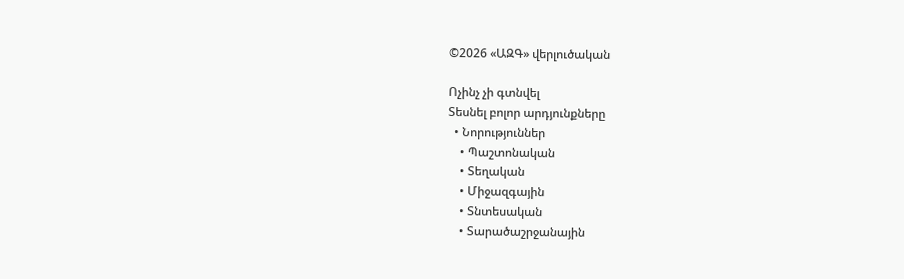©2026 «ԱԶԳ» վերլուծական

Ոչինչ չի գտնվել
Տեսնել բոլոր արդյունքները
  • Նորություններ
    • Պաշտոնական
    • Տեղական
    • Միջազգային
    • Տնտեսական
    • Տարածաշրջանային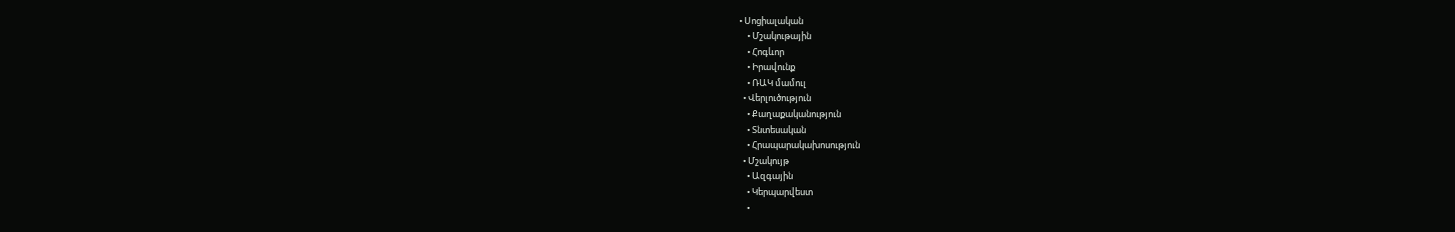• Սոցիալական
    • Մշակութային
    • Հոգևոր
    • Իրավունք
    • ՌԱԿ մամուլ
  • Վերլուծություն
    • Քաղաքականություն
    • Տնտեսական
    • Հրապարակախոսություն
  • Մշակույթ
    • Ազգային
    • Կերպարվեստ
    •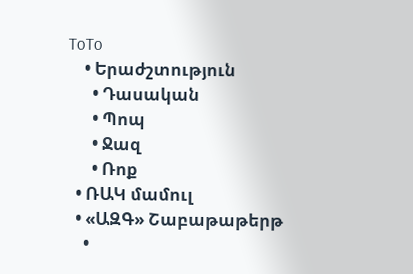ToTo
    • Երաժշտություն
      • Դասական
      • Պոպ
      • Ջազ
      • Ռոք
  • ՌԱԿ մամուլ
  • «ԱԶԳ» Շաբաթաթերթ
    •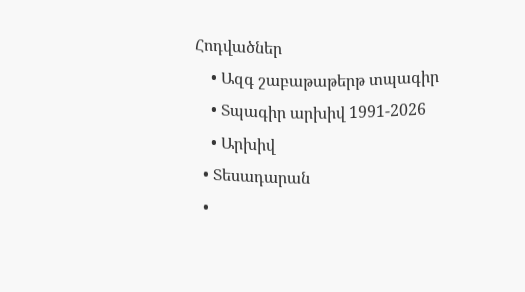Հոդվածներ
    • Ազգ շաբաթաթերթ տպագիր
    • Տպագիր արխիվ 1991-2026
    • Արխիվ
  • Տեսադարան
  •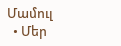Մամուլ
  • Մեր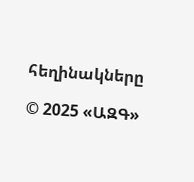հեղինակները

© 2025 «ԱԶԳ»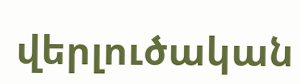վերլուծական